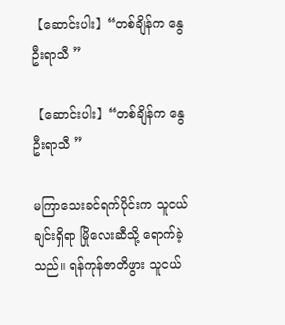【ဆောင်းပါး】“တစ်ချိန်က နွေဦးရာသီ ”

【ဆောင်းပါး】“တစ်ချိန်က နွေဦးရာသီ ”

မကြာသေးခင်ရက်ပိုင်းက သူငယ်ချင်းရှိရာ မြိုလေးဆီသို့ ရောက်ခဲ့သည်။ ရန်ကုန်ဇာတိဖွား သူငယ်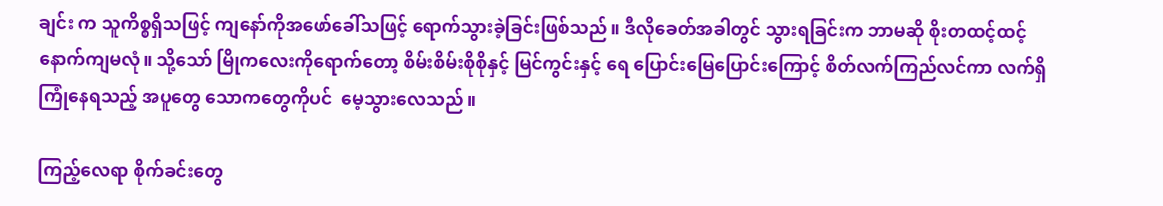ချင်း က သူကိစ္စရှိသဖြင့် ကျနော်ကိုအဖော်ခေါ်သဖြင့် ရောက်သွားခဲ့ခြင်းဖြစ်သည်။ ဒီလိုခေတ်အခါတွင် သွားရခြင်းက ဘာမဆို စိုးတထင့်ထင့် နောက်ကျမလုံ။ သို့သော် မြိုကလေးကိုရောက်တော့ စိမ်းစိမ်းစိုစိုနှင့် မြင်ကွင်းနှင့် ရေ ပြောင်းမြေပြောင်းကြောင့် စိတ်လက်ကြည်လင်ကာ လက်ရှိကြုံနေရသည့် အပူတွေ သောကတွေကိုပင်  မေ့သွားလေသည်။

ကြည့်လေရာ စိုက်ခင်းတွေ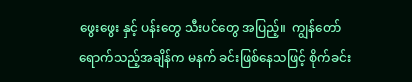ဖွေးဖွေး နှင့် ပန်းတွေ သီးပင်တွေ အပြည့်။  ကျွန်တော်ရောက်သည့်အချိန်က မနက် ခင်းဖြစ်နေသဖြင့် စိုက်ခင်း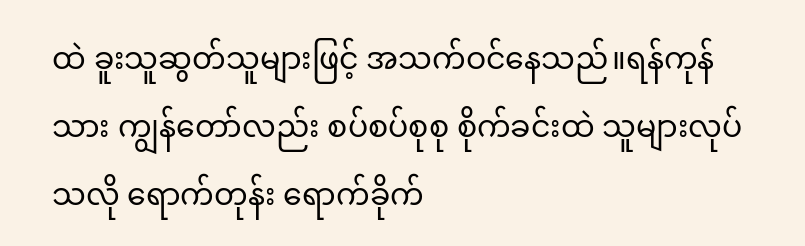ထဲ ခူးသူဆွတ်သူများဖြင့် အသက်ဝင်နေသည်။ရန်ကုန်သား ကျွန်တော်လည်း စပ်စပ်စုစု စိုက်ခင်းထဲ သူများလုပ်သလို ရောက်တုန်း ရောက်ခိုက်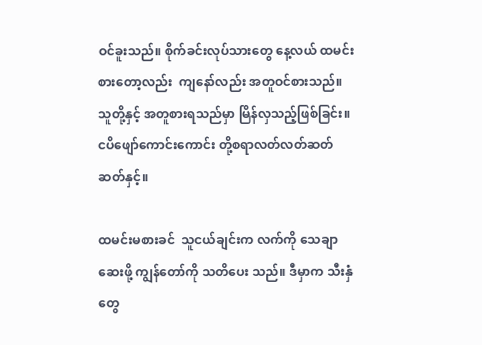ဝင်ခူးသည်။ စိုက်ခင်းလုပ်သားတွေ နေ့လယ် ထမင်းစားတော့လည်း  ကျနော်လည်း အတူဝင်စားသည်။ သူတို့နှင့် အတူစားရသည်မှာ မြိန်လှသည့်ဖြစ်ခြင်း။ ငပိဖျော်ကောင်းကောင်း တို့စရာလတ်လတ်ဆတ်ဆတ်နှင့်။

ထမင်းမစားခင်  သူငယ်ချင်းက လက်ကို သေချာဆေးဖို့ ကျွန်တော်ကို သတိပေး သည်။ ဒီမှာက သီးနှံတွေ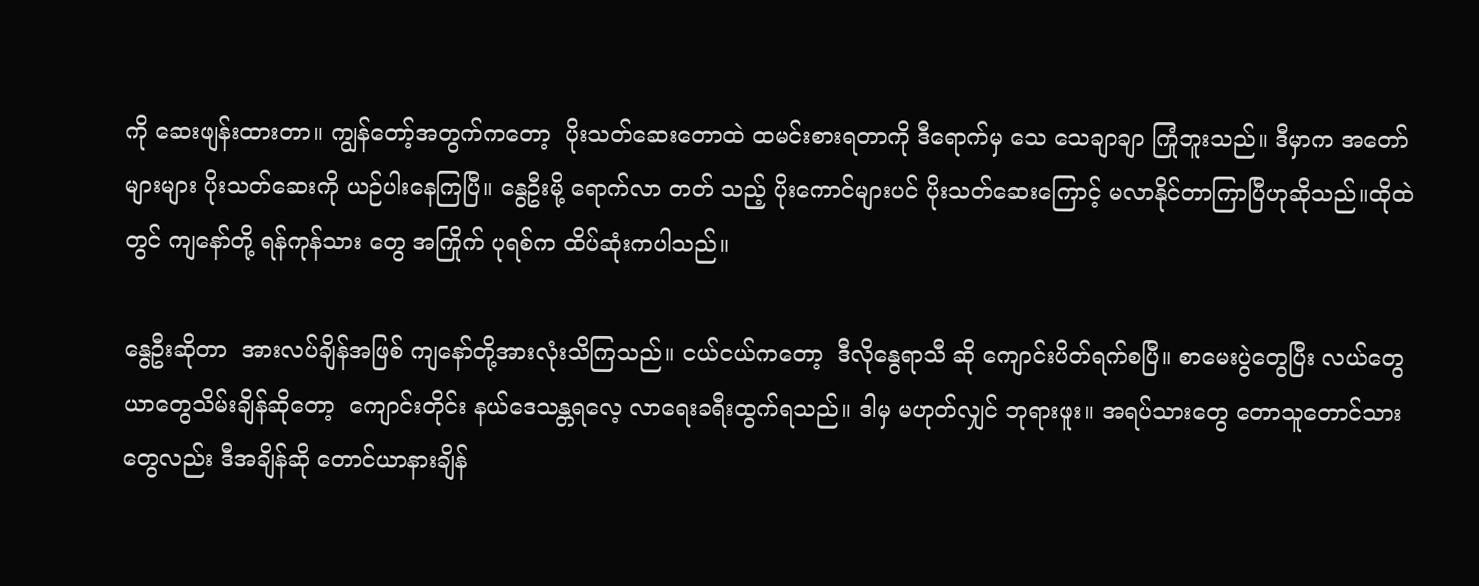ကို ဆေးဖျန်းထားတာ။ ကျွန်တော့်အတွက်ကတော့  ပိုးသတ်ဆေးတောထဲ ထမင်းစားရတာကို ဒီရောက်မှ သေ သေချာချာ ကြုံဘူးသည်။ ဒီမှာက အတော်များများ ပိုးသတ်ဆေးကို ယဉ်ပါးနေကြပြီ။ နွေဦးမို့ ရောက်လာ တတ် သည့် ပိုးကောင်များပင် ပိုးသတ်ဆေးကြောင့် မလာနိုင်တာကြာပြီဟုဆိုသည်။ထိုထဲတွင် ကျနော်တို့ ရန်ကုန်သား တွေ အကြိုက် ပုရစ်က ထိပ်ဆုံးကပါသည်။

နွေဦးဆိုတာ  အားလပ်ချိန်အဖြစ် ကျနော်တို့အားလုံးသိကြသည်။ ငယ်ငယ်ကတော့  ဒီလိုနွေရာသီ ဆို ကျောင်းပိတ်ရက်စပြီ။ စာမေးပွဲတွေပြီး လယ်တွေယာတွေသိမ်းချိန်ဆိုတော့  ကျောင်းတိုင်း နယ်ဒေသန္တရလေ့ လာရေးခရီးထွက်ရသည်။ ဒါမှ မဟုတ်လျှင် ဘုရားဖူး။ အရပ်သားတွေ တောသူတောင်သားတွေလည်း ဒီအချိန်ဆို တောင်ယာနားချိန်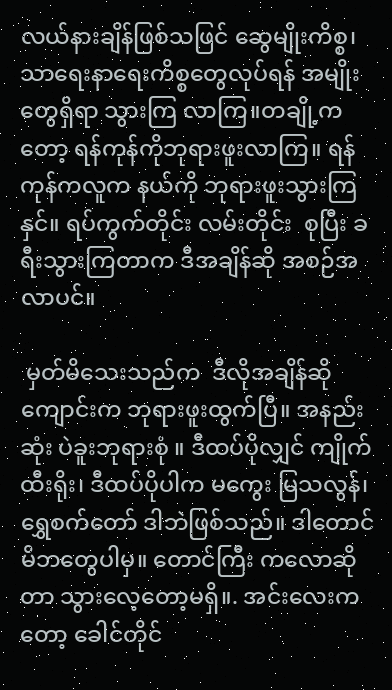လယ်နားချိန်ဖြစ်သဖြင် ဆွေမျိုးကိစ္စ၊ သာရေးနာရေးကိစ္စတွေလုပ်ရန် အမျိုးတွေရှိရာ သွားကြ လာကြ။တချို့ကတော့ ရန်ကုန်ကိုဘုရားဖူးလာကြ။ ရန်ကုန်ကလူက နယ်ကို ဘုရားဖူးသွားကြနှင်။ ရပ်ကွက်တိုင်း လမ်းတိုင်း  စုပြီး ခရီးသွားကြတာက ဒီအချိန်ဆို အစဉ်အလာပင်။

 မှတ်မိသေးသည်က  ဒီလိုအချိန်ဆို ကျောင်းက ဘုရားဖူးထွက်ပြီ။ အနည်းဆုံး ပဲခူးဘုရားစုံ ။ ဒီထပ်ပိုလျှင် ကျိုက်ထီးရိုး၊ ဒီထပ်ပိုပါက မကွေး မြသလွန်၊ ရွှေစက်တော် ဒါဘဲဖြစ်သည်။ ဒါတောင် မိဘတွေပါမှ။ တောင်ကြီး ကလောဆိုတာ သွားလေ့တော့မရှိ။. အင်းလေးကတော့ ခေါင်တိုင်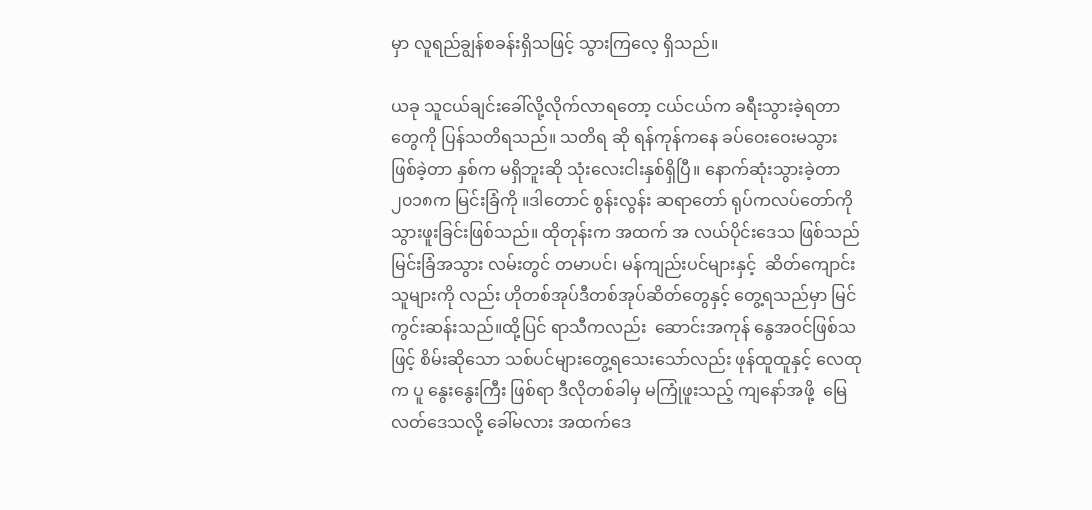မှာ လူရည်ချွန်စခန်းရှိသဖြင့် သွားကြလေ့ ရှိသည်။

ယခု သူငယ်ချင်းခေါ်လို့လိုက်လာရတော့ ငယ်ငယ်က ခရီးသွားခဲ့ရတာတွေကို ပြန်သတိရသည်။ သတိရ ဆို ရန်ကုန်ကနေ ခပ်ဝေးဝေးမသွားဖြစ်ခဲ့တာ နှစ်က မရှိဘူးဆို သုံးလေးငါးနှစ်ရှိပြီ။ နောက်ဆုံးသွားခဲ့တာ ၂၀၁၈က မြင်းခြံကို ။ဒါတောင် စွန်းလွန်း ဆရာတော် ရုပ်ကလပ်တော်ကို သွားဖူးခြင်းဖြစ်သည်။ ထိုတုန်းက အထက် အ လယ်ပိုင်းဒေသ ဖြစ်သည် မြင်းခြံအသွား လမ်းတွင် တမာပင်၊ မန်ကျည်းပင်များနှင့်  ဆိတ်ကျောင်းသူများကို လည်း ဟိုတစ်အုပ်ဒီတစ်အုပ်ဆိတ်တွေနှင့် တွေ့ရသည်မှာ မြင်ကွင်းဆန်းသည်။ထို့ပြင် ရာသီကလည်း  ဆောင်းအကုန် နွေအဝင်ဖြစ်သဖြင့် စိမ်းဆိုသော သစ်ပင်များတွေ့ရသေးသော်လည်း ဖုန်ထူထူနှင့် လေထုက ပူ နွေးနွေးကြီး ဖြစ်ရာ ဒီလိုတစ်ခါမှ မကြုံဖူးသည့် ကျနော်အဖို့  မြေလတ်ဒေသလို့ ခေါ်မလား အထက်ဒေ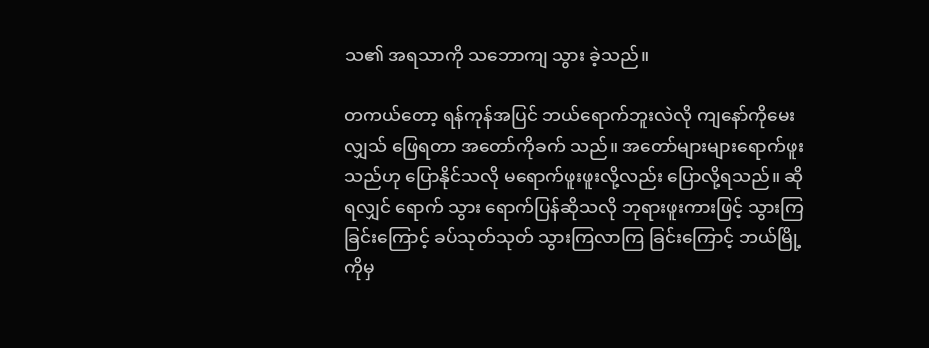သ၏ အရသာကို သဘောကျ သွား ခဲ့သည်။

တကယ်တော့ ရန်ကုန်အပြင် ဘယ်ရောက်ဘူးလဲလို ကျနော်ကိုမေးလျှသ် ဖြေရတာ အတော်ကိုခက် သည်။ အတော်များများရောက်ဖူးသည်ဟု ပြောနိုင်သလို မရောက်ဖူးဖူးလို့လည်း ပြောလို့ရသည်။ ဆိုရလျှင် ရောက် သွား ရောက်ပြန်ဆိုသလို ဘုရားဖူးကားဖြင့် သွားကြခြင်းကြောင့် ခပ်သုတ်သုတ် သွားကြလာကြ ခြင်းကြောင့် ဘယ်မြို့ကိုမှ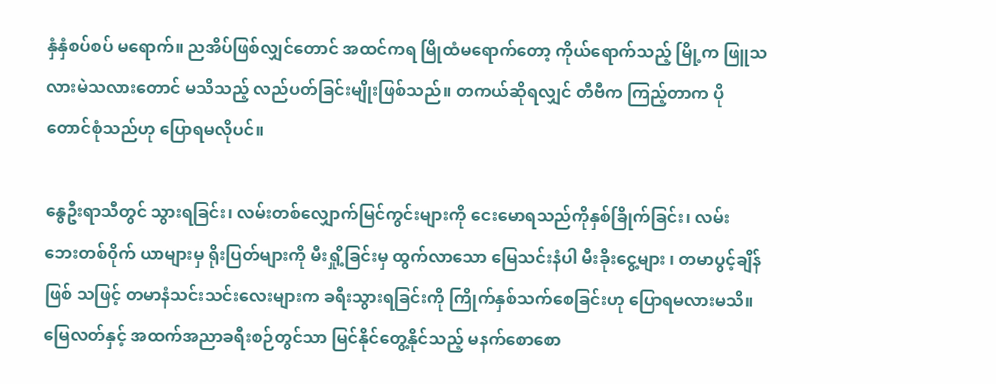နှံနှံစပ်စပ် မရောက်။ ညအိပ်ဖြစ်လျှင်တောင် အထင်ကရ မြိုထံမရောက်တော့ ကိုယ်ရောက်သည့် မြို့က ဖြူသလားမဲသလားတောင် မသိသည့် လည်ပတ်ခြင်းမျိုးဖြစ်သည်။ တကယ်ဆိုရလျှင် တီဗီက ကြည့်တာက ပိုတောင်စုံသည်ဟု ပြောရမလိုပင်။

နွေဦးရာသီတွင် သွားရခြင်း၊ လမ်းတစ်လျှောက်မြင်ကွင်းများကို ငေးမောရသည်ကိုနှစ်ခြိုက်ခြင်း၊ လမ်း ဘေးတစ်၀ိုက် ယာများမှ ရိုးပြတ်များကို မီးရှို့ခြင်းမှ ထွက်လာသော မြေသင်းနံပါ မီးခိုးငွေ့များ ၊ တမာပွင့်ချိန်ဖြစ် သဖြင့် တမာနံသင်းသင်းလေးများက ခရီးသွားရခြင်းကို ကြိုက်နှစ်သက်စေခြင်းဟု ပြောရမလားမသိ။ မြေလတ်နှင့် အထက်အညာခရီးစဉ်တွင်သာ မြင်နိုင်တွေ့နိုင်သည့် မနက်စောစော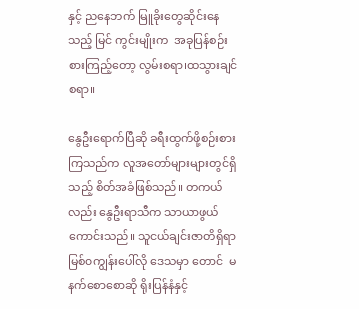နှင့် ညနေဘက် မြူခိုးတွေဆိုင်းနေသည့် မြင် ကွင်းမျိုးက  အခုပြန်စဉ်းစားကြည့်တော့ လွမ်းစရာ၊ထသွားချင်စရာ။

နွေဦးရောက်ပြီဆို ခရီးထွက်ဖို့စဉ်းစားကြသည်က လူအတော်များများတွင်ရှိသည့် စိတ်အခံဖြစ်သည်။ တကယ်လည်း နွေဦးရာသီက သာယာဖွယ်ကောင်းသည်။ သူငယ်ချင်းဇာတိရှိရာ မြစ်၀ကျွန်းပေါ်လို ဒေသမှာ တောင်  မနက်စောစောဆို ရိုးပြန်နံနှင့်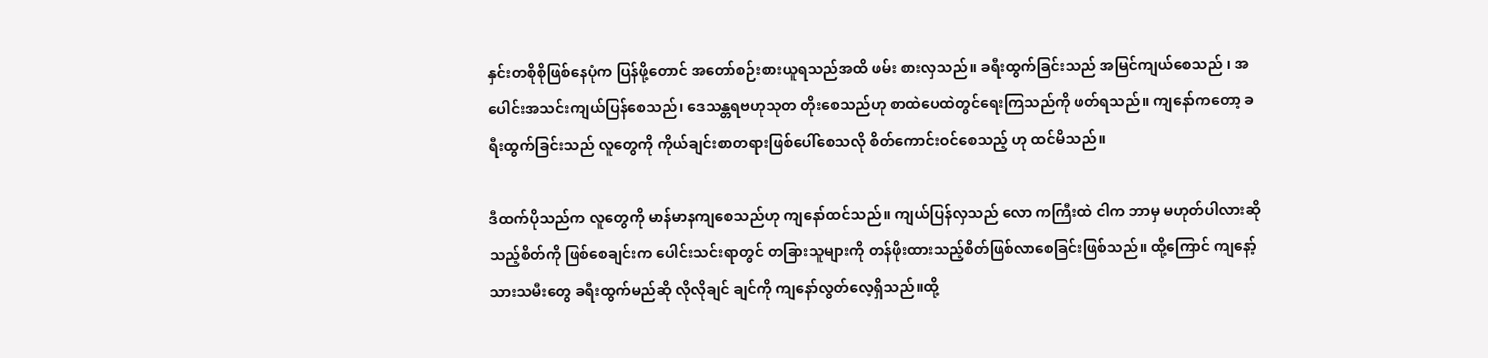နှင်းတစိုစိုဖြစ်နေပုံက ပြန်ဖို့တောင် အတော်စဉ်းစားယူရသည်အထိ ဖမ်း စားလှသည်။ ခရီးထွက်ခြင်းသည် အမြင်ကျယ်စေသည် ၊ အပေါင်းအသင်းကျယ်ပြန်စေသည်၊ ဒေသန္တရဗဟုသုတ တိုးစေသည်ဟု စာထဲပေထဲတွင်ရေးကြသည်ကို ဖတ်ရသည်။ ကျနော်ကတော့ ခရီးထွက်ခြင်းသည် လူတွေကို ကိုယ်ချင်းစာတရားဖြစ်ပေါ်စေသလို စိတ်ကောင်းဝင်စေသည့် ဟု ထင်မိသည်။

ဒီထက်ပိုသည်က လူတွေကို မာန်မာနကျစေသည်ဟု ကျနော်ထင်သည်။ ကျယ်ပြန်လှသည် လော ကကြီးထဲ ငါက ဘာမှ မဟုတ်ပါလားဆိုသည့်စိတ်ကို ဖြစ်စေချင်းက ပေါင်းသင်းရာတွင် တခြားသူများကို တန်ဖိုးထားသည့်စိတ်ဖြစ်လာစေခြင်းဖြစ်သည်။ ထို့ကြောင် ကျနော့်သားသမီးတွေ ခရီးထွက်မည်ဆို လိုလိုချင် ချင်ကို ကျနော်လွတ်လေ့ရှိသည်။ထို့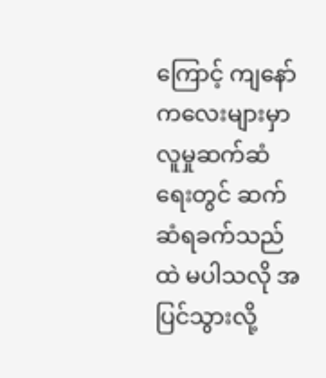ကြောင့် ကျနော်ကလေးများမှာ လူမှုဆက်ဆံရေးတွင် ဆက်ဆံရခက်သည်ထဲ မပါသလို အပြင်သွားလို့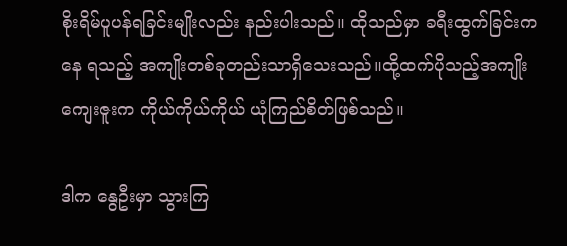စိုးရိမ်ပူပန်ရခြင်းမျိုးလည်း နည်းပါးသည်။ ထိုသည်မှာ ခရီးထွက်ခြင်းကနေ ရသည့် အကျိုးတစ်ခုတည်းသာရှိသေးသည်။ထို့ထက်ပိုသည့်အကျိုးကျေးဇူးက ကိုယ်ကိုယ်ကိုယ် ယုံကြည်စိတ်ဖြစ်သည်။

ဒါက နွေဦးမှာ သွားကြ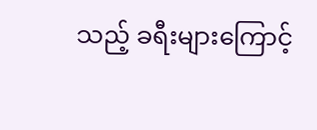သည့် ခရီးများကြောင့်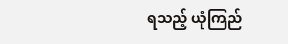ရသည့်‌ ယုံကြည်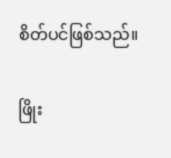စိတ်ပင်ဖြစ်သည်။

ဖြိုး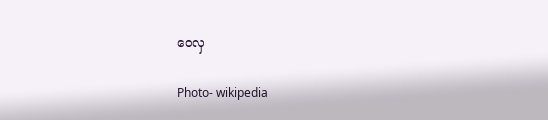ဝေလှ

Photo- wikipedia